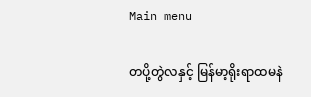Main menu

တပို့တွဲလနှင့် မြန်မာ့ရိုးရာထမနဲ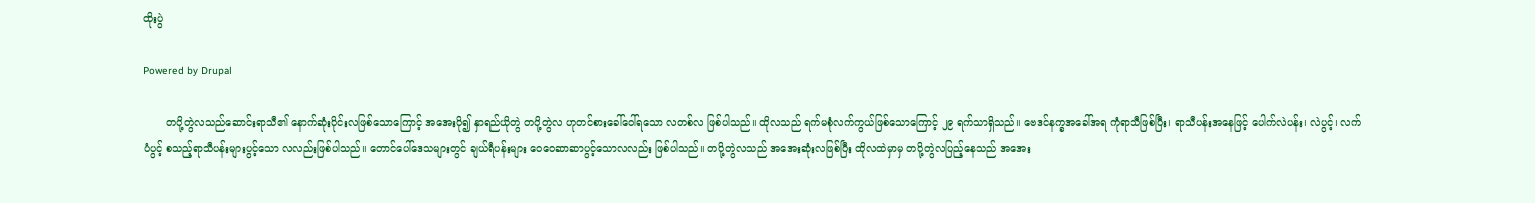ထိုးပွဲ

Powered by Drupal

       တပို့တွဲလသည်ဆောင်းရာသီ၏ နောက်ဆုံးပိုင်းလဖြစ်သောကြောင့် အအေးပို၍ နှာရည်ယိုတွဲ တပို့တွဲလ ဟုတင်စားခေါ်ဝေါ်ရသော လတစ်လ ဖြစ်ပါသည်။ ထိုလသည် ရက်မစုံလက်ကွယ်ဖြစ်သောကြောင့် ၂၉ ရက်သာရှိသည်။ ဗေဒင်နက္ခအခေါ်အရ ကုံရာသီဖြစ်ပြီး၊ ရာသီပန်းအနေဖြင့် ပေါက်လဲပန်း၊ လဲပွင့်၊ လက်ပံပွင့် စသည့်ရာသီပန်းများပွင့်သော လလည်းဖြစ်ပါသည်။ တောင်ပေါ်ဒေသများတွင် ချယ်ရီပန်းများ ဝေဝေဆာဆာပွင့်သောလလည်း ဖြစ်ပါသည်။ တပို့တွဲလသည် အအေးဆုံးလဖြစ်ပြီး ထိုလထဲမှာမှ တပို့တွဲလပြည့်နေသည် အအေး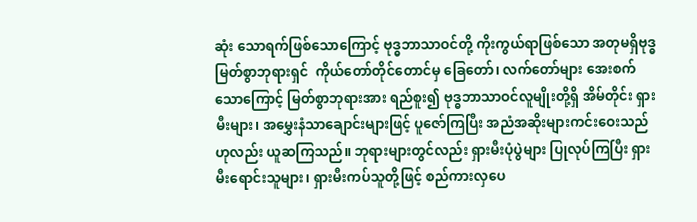ဆုံး သောရက်ဖြစ်သောကြောင့် ဗုဒ္ဓဘာသာဝင်တို့ ကိုးကွယ်ရာဖြစ်သော အတုမရှိဗုဒ္ဓမြတ်စွာဘုရားရှင်  ကိုယ်တော်တိုင်တောင်မှ ခြေတော်၊ လက်တော်များ အေးစက်သောကြောင့် မြတ်စွာဘုရားအား ရည်စူး၍ ဗုဒ္ဓဘာသာဝင်လူမျိုးတို့ရှိ အိမ်တိုင်း ရှားမီးများ၊ အမွှေးနံသာချောင်းများဖြင့် ပူဇော်ကြပြီး အညံအဆိုးများကင်းဝေးသည်ဟုလည်း ယူဆကြသည်။ ဘုရားများတွင်လည်း ရှားမီးပုံပွဲများ ပြုလုပ်ကြပြီး ရှားမီးရောင်းသူများ၊ ရှားမီးကပ်သူတို့ဖြင့် စည်ကားလှပေ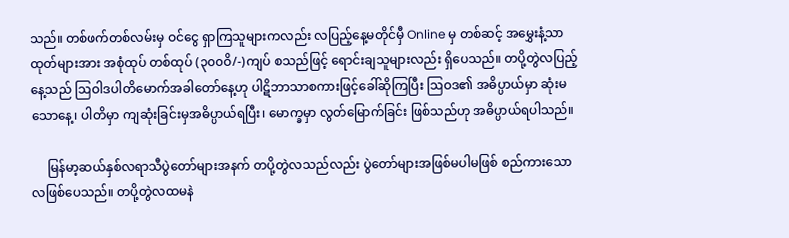သည်။ တစ်ဖက်တစ်လမ်းမှ ဝင်ငွေ ရှာကြသူများကလည်း လပြည့်နေ့မတိုင်မှီ Online မှ တစ်ဆင့် အမွှေးနံ့သာထုတ်များအား အစုံထုပ် တစ်ထုပ် (၃၀၀ဝိ/-)ကျပ် စသည်ဖြင့် ရောင်းချသူများလည်း ရှိပေသည်။ တပို့တွဲလပြည့်နေ့သည် ဩဝါဒပါတိမောက်အခါတော်နေ့ဟု ပါဋိဘာသာစကားဖြင့်ခေါ်ဆိုကြပြီး ဩဝဒ၏ အဓိပ္ပာယ်မှာ ဆုံးမသောနေ့၊ ပါတိမှာ ကျဆုံးခြင်းမှအဓိပ္ပာယ်ရပြီး၊ မောက္ခမှာ လွတ်မြောက်ခြင်း ဖြစ်သည်ဟု အဓိပ္ပာယ်ရပါသည်။

     မြန်မာ့ဆယ်နှစ်လရာသီပွဲတော်များအနက် တပို့တွဲလသည်လည်း ပွဲတော်များအဖြစ်မပါမဖြစ် စည်ကားသောလဖြစ်ပေသည်။ တပို့တွဲလထမနဲ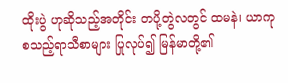ထိုးပွဲ ဟုဆိုသည့်အတိုင်း တပို့တွဲလတွင် ထမနဲ၊ ယာကု စသည့်ရာသီစာများ ပြုလုပ်၍ မြန်မာတို့၏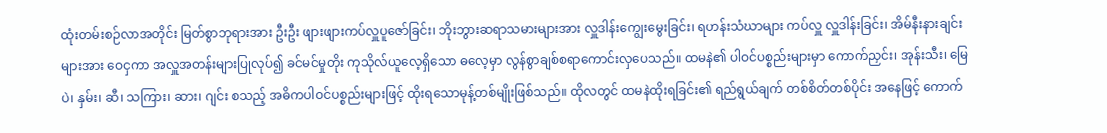ထုံးတမ်းစဉ်လာအတိုင်း မြတ်စွာဘုရားအား ဦးဦး ဖျားဖျားကပ်လှူပူဇော်ခြင်း၊ ဘိုးဘွားဆရာသမားများအား လှူဒါန်းကျွေးမွေးခြင်း၊ ရဟန်းသံဃာများ ကပ်လှူ လှူဒါန်းခြင်း၊ အိမ်နီးနားချင်းများအား ဝေငှကာ အလှူအတန်းများပြုလုပ်၍ ခင်မင်မှုတိုး ကုသိုလ်ယူလေ့ရှိသော ဓလေ့မှာ လွန်စွာချစ်စရာကောင်းလှပေသည်။ ထမနဲ၏ ပါဝင်ပစ္စည်းများမှာ ကောက်ညှင်း၊ အုန်းသီး၊ မြေပဲ၊ နှမ်း၊ ဆီ၊ သကြား၊ ဆား၊ ဂျင်း စသည့် အဓိကပါဝင်ပစ္စည်းများဖြင့် ထိုးရသောမုန့်တစ်မျိုးဖြစ်သည်။ ထိုလတွင် ထမနဲထိုးရခြင်း၏ ရည်ရွယ်ချက် တစ်စိတ်တစ်ပိုင်း အနေဖြင့် ကောက်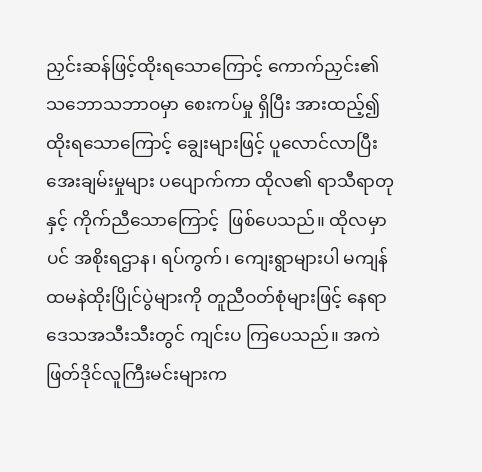ညှင်းဆန်ဖြင့်ထိုးရသောကြောင့် ကောက်ညှင်း၏ သဘောသဘာဝမှာ စေးကပ်မှု ရှိပြီး အားထည့်၍ ထိုးရသောကြောင့် ချွေးများဖြင့် ပူလောင်လာပြီး အေးချမ်းမှုများ ပပျောက်ကာ ထိုလ၏ ရာသီရာတုနှင့် ကိုက်ညီသောကြောင့်  ဖြစ်ပေသည်။ ထိုလမှာပင် အစိုးရဌာန၊ ရပ်ကွက်၊ ကျေးရွာများပါ မကျန် ထမနဲထိုးပြိုင်ပွဲများကို တူညီဝတ်စုံများဖြင့် နေရာဒေသအသီးသီးတွင် ကျင်းပ ကြပေသည်။ အကဲဖြတ်ဒိုင်လူကြီးမင်းများက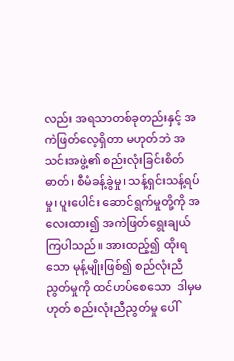လည်း အရသာတစ်ခုတည်းနှင့် အကဲဖြတ်လေ့ရှိတာ မဟုတ်ဘဲ အသင်းအဖွဲ့၏ စည်းလုံးခြင်းစိတ်ဓာတ်၊ စီမံခန့်ခွဲမှု၊ သန့်ရှင်းသန့်ရပ်မှု၊ ပူးပေါင်း ဆောင်ရွက်မှုတို့ကို အလေးထား၍ အကဲဖြတ်ရွေးချယ်ကြပါသည်။ အားထည့်၍ ထိုးရသော မုန့်မျိုးဖြစ်၍ စည်လုံးညီညွတ်မှုကို ထင်ဟပ်စေသော  ဒါမှမဟုတ် စည်းလုံးညီညွတ်မှု ပေါ်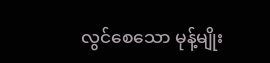လွင်စေသော မုန့်မျိုး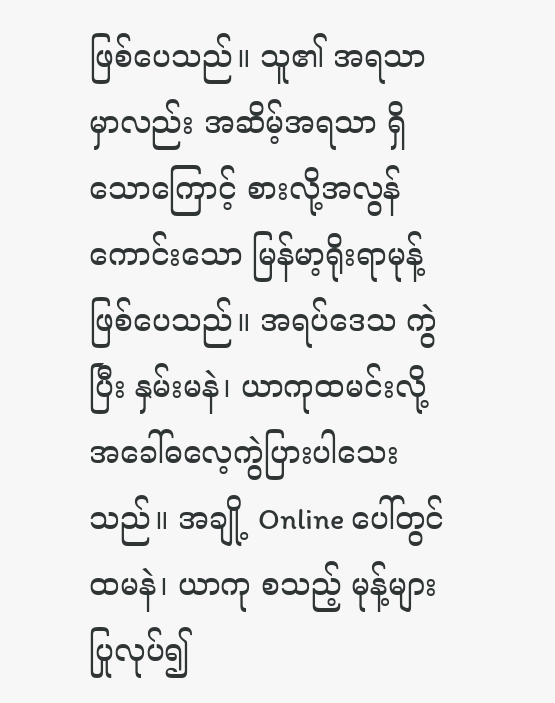ဖြစ်ပေသည်။ သူ၏ အရသာမှာလည်း အဆိမ့်အရသာ ရှိသောကြောင့် စားလို့အလွန်ကောင်းသော မြန်မာ့ရိုးရာမုန့် ဖြစ်ပေသည်။ အရပ်ဒေသ ကွဲပြီး နှမ်းမနဲ၊ ယာကုထမင်းလို့ အခေါ်ဓလေ့ကွဲပြားပါသေးသည်။ အချို့ Online ပေါ်တွင် ထမနဲ၊ ယာကု စသည့် မုန့်များပြုလုပ်၍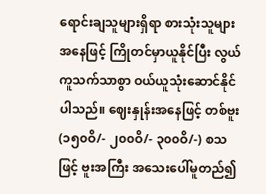ရောင်းချသူများရှိရာ စားသုံးသူများအနေဖြင့် ကြိုတင်မှာယူနိုင်ပြီး လွယ်ကူသက်သာစွာ ဝယ်ယူသုံးဆောင်နိုင်ပါသည်။ ဈေးနှုန်းအနေဖြင့် တစ်ဗူး (၁၅၀ဝိ/- ၂၀၀ဝိ/- ၃၀၀ဝိ/-) စသဖြင့် ဗူးအကြီး အသေးပေါ်မူတည်၍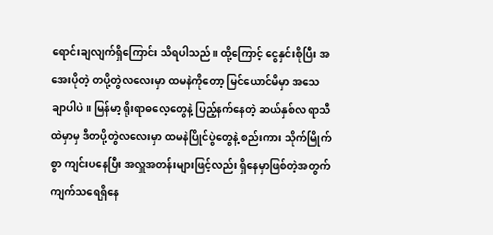ရောင်းချလျက်ရှိကြောင်း သိရပါသည်။ ထို့ကြောင့် ငွေနှင်းစိုပြီး အအေးပိုတဲ့ တပို့တွဲလလေးမှာ ထမနဲကိုတော့ မြင်ယောင်မိမှာ အသေချာပါပဲ။ မြန်မာ့ ရိုးရာဓလေ့တွေနဲ့ ပြည့်နက်နေတဲ့ ဆယ်နှစ်လ ရာသီထဲမှာမှ ဒီတပို့တွဲလလေးမှာ ထမနဲပြိုင်ပွဲတွေနဲ့ စည်းကား သိုက်မြိုက်စွာ ကျင်းပနေပြီး အလှူအတန်းများဖြင့်လည်း ရှိနေမှာဖြစ်တဲ့အတွက် ကျက်သရေရှိနေ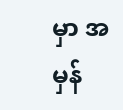မှာ အမှန်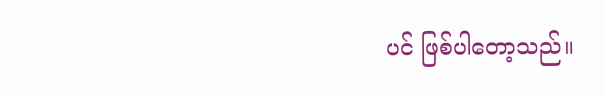ပင် ဖြစ်ပါတော့သည်။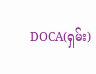DOCA(ရှမ်း)